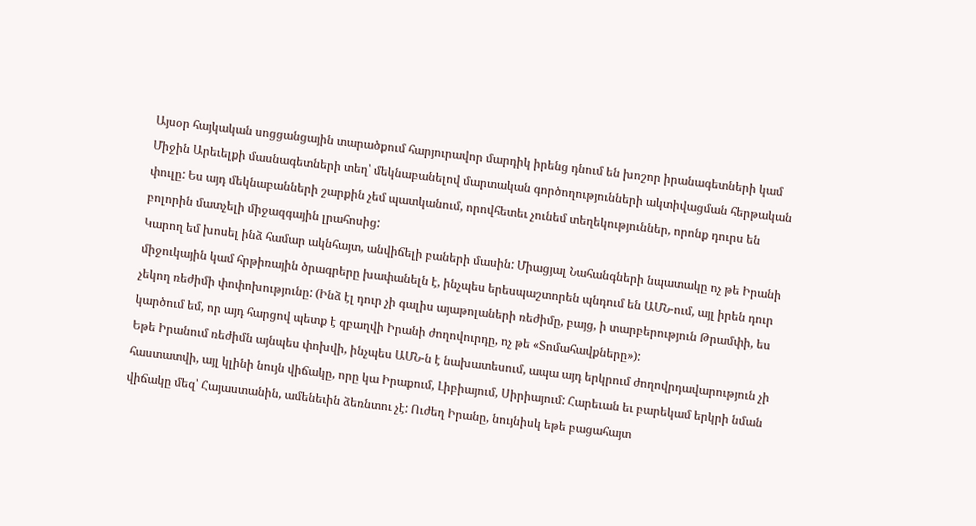Այսօր հայկական սոցցանցային տարածքում հարյուրավոր մարդիկ իրենց դնում են խոշոր իրանագետների կամ Միջին Արեւելքի մասնագետների տեղ՝ մեկնաբանելով մարտական գործողությունների ակտիվացման հերթական փուլը: Ես այդ մեկնաբանների շարքին չեմ պատկանում, որովհետեւ չունեմ տեղեկություններ, որոնք դուրս են բոլորին մատչելի միջազգային լրահոսից:
Կարող եմ խոսել ինձ համար ակնհայտ, անվիճելի բաների մասին: Միացյալ Նահանգների նպատակը ոչ թե Իրանի միջուկային կամ հրթիռային ծրագրերը խափանելն է, ինչպես երեսպաշտորեն պնդում են ԱՄՆ-ում, այլ իրեն դուր չեկող ռեժիմի փոփոխությունը: (Ինձ էլ դուր չի գալիս այաթոլաների ռեժիմը, բայց, ի տարբերություն Թրամփի, ես կարծում եմ, որ այդ հարցով պետք է զբաղվի Իրանի ժողովուրդը, ոչ թե «Տոմահավքները»):
Եթե Իրանում ռեժիմն այնպես փոխվի, ինչպես ԱՄՆ-ն է նախատեսում, ապա այդ երկրում ժողովրդավարություն չի հաստատվի, այլ կլինի նույն վիճակը, որը կա Իրաքում, Լիբիայում, Սիրիայում: Հարեւան եւ բարեկամ երկրի նման վիճակը մեզ՝ Հայաստանին, ամենեւին ձեռնտու չէ: Ուժեղ Իրանը, նույնիսկ եթե բացահայտ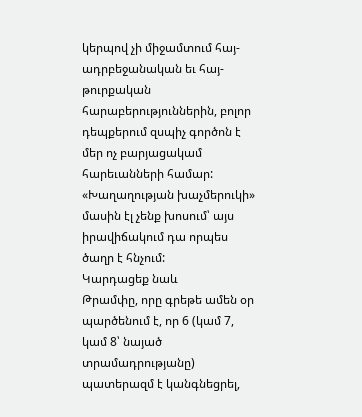կերպով չի միջամտում հայ-ադրբեջանական եւ հայ-թուրքական հարաբերություններին, բոլոր դեպքերում զսպիչ գործոն է մեր ոչ բարյացակամ հարեւանների համար:
«Խաղաղության խաչմերուկի» մասին էլ չենք խոսում՝ այս իրավիճակում դա որպես ծաղր է հնչում:
Կարդացեք նաև
Թրամփը, որը գրեթե ամեն օր պարծենում է, որ 6 (կամ 7, կամ 8՝ նայած տրամադրությանը) պատերազմ է կանգնեցրել,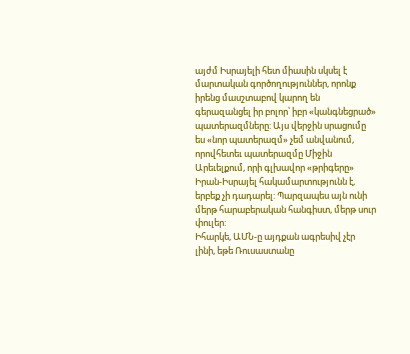այժմ Իսրայելի հետ միասին սկսել է մարտական գործողություններ, որոնք իրենց մասշտաբով կարող են գերազանցել իր բոլոր՝ իբր «կանգնեցրած» պատերազմները: Այս վերջին սրացումը ես «նոր պատերազմ» չեմ անվանում, որովհետեւ պատերազմը Միջին Արեւելքում, որի գլխավոր «թրիգերը» Իրան-Իսրայել հակամարտությունն է, երբեք չի դադարել: Պարզապես այն ունի մերթ հարաբերական հանգիստ, մերթ սուր փուլեր:
Իհարկե, ԱՄՆ-ը այդքան ագրեսիվ չէր լինի, եթե Ռուսաստանը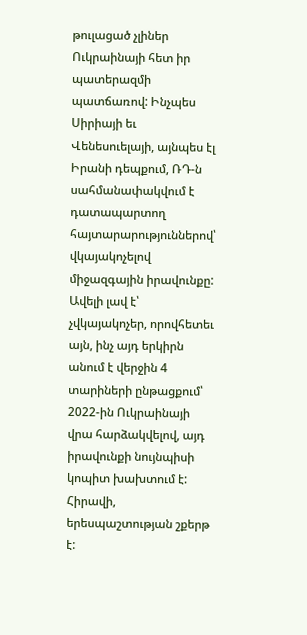թուլացած չլիներ Ուկրաինայի հետ իր պատերազմի պատճառով: Ինչպես Սիրիայի եւ Վենեսուելայի, այնպես էլ Իրանի դեպքում, ՌԴ-ն սահմանափակվում է դատապարտող հայտարարություններով՝ վկայակոչելով միջազգային իրավունքը: Ավելի լավ է՝ չվկայակոչեր, որովհետեւ այն, ինչ այդ երկիրն անում է վերջին 4 տարիների ընթացքում՝ 2022-ին Ուկրաինայի վրա հարձակվելով, այդ իրավունքի նույնպիսի կոպիտ խախտում է: Հիրավի, երեսպաշտության շքերթ է: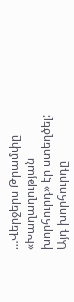…Վերջերս Թրամփը «Խաղաղության խորհուրդ» էր ստեղծել: Այդ խորհուրդը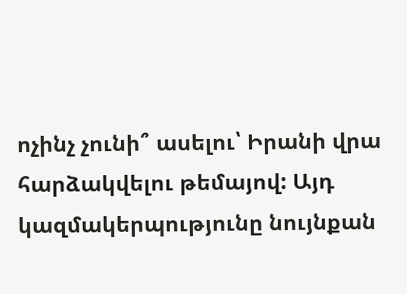ոչինչ չունի՞ ասելու՝ Իրանի վրա հարձակվելու թեմայով: Այդ կազմակերպությունը նույնքան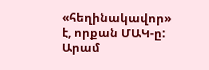«հեղինակավոր» է, որքան ՄԱԿ-ը:
Արամ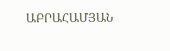ԱԲՐԱՀԱՄՅԱՆ